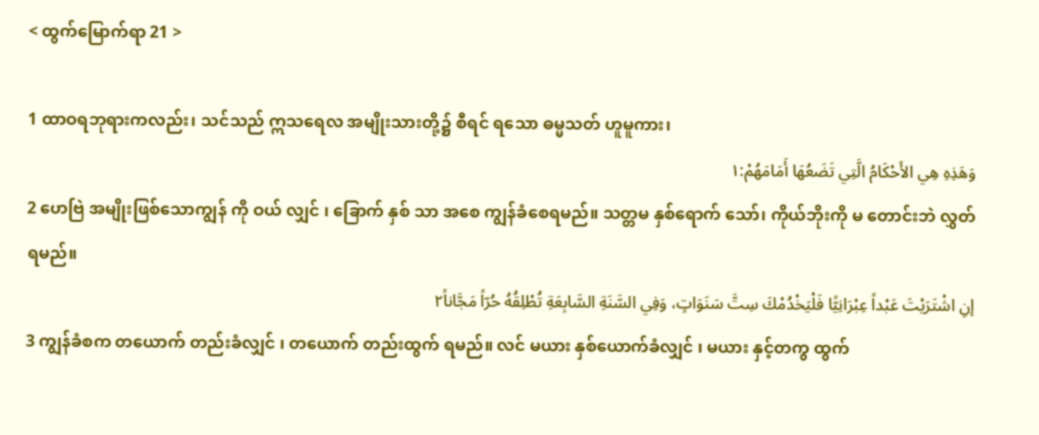< ထွက်မြောက်ရာ 21 >

1 ထာဝရဘုရားကလည်း၊ သင်သည် ဣသရေလ အမျိုးသားတို့၌ စီရင် ရသော ဓမ္မသတ် ဟူမူကား၊
وَهَذِهِ هِي الأَحْكَامُ الَّتِي تَضَعُهَا أَمَامَهُمْ:١
2 ဟေဗြဲ အမျိုးဖြစ်သောကျွန် ကို ဝယ် လျှင် ၊ ခြောက် နှစ် သာ အစေ ကျွန်ခံစေရမည်။ သတ္တမ နှစ်ရောက် သော်၊ ကိုယ်ဘိုးကို မ တောင်းဘဲ လွှတ် ရမည်။
إنِ اشْتَرَيْتَ عَبْداً عِبْرَانِيًّا فَلْيَخْدُمْكَ سِتَّ سَنَوَاتٍ، وَفِي السَّنَةِ السَّابِعَةِ تُطْلِقُهُ حُرّاً مَجَّاناً٢
3 ကျွန်ခံစက တယောက် တည်းခံလျှင် ၊ တယောက် တည်းထွက် ရမည်။ လင် မယား နှစ်ယောက်ခံလျှင် ၊ မယား နှင့်တကွ ထွက်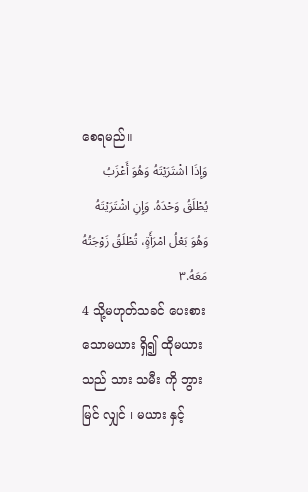စေရမည်။
وَإذَا اشْتَرَيْتَهُ وَهُوَ أَعْزَبُ يُطْلَقُ وَحْدَهُ. وَإِنِ اشْتَرَيْتَهُ وَهُوَ بَعْلُ امْرَأَةٍ، تُطْلَقُ زَوْجَتُهُ مَعَهُ.٣
4 သို့မဟုတ်သခင် ပေးစား သောမယား ရှိ၍ ထိုမယားသည် သား သမီး ကို ဘွားမြင် လျှင် ၊ မယား နှင့်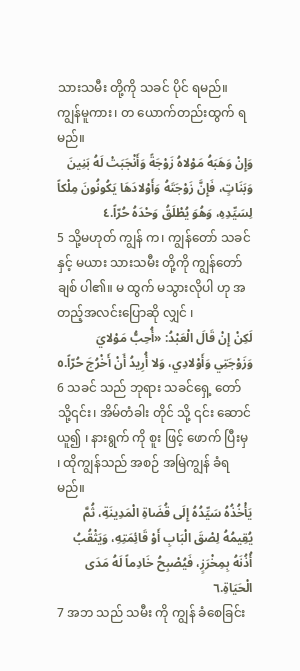သားသမီး တို့ကို သခင် ပိုင် ရမည်။ ကျွန်မူကား၊ တ ယောက်တည်းထွက် ရမည်။
وَإِنْ وَهَبَهُ مَوْلاهُ زَوْجَةً وَأَنْجَبَتْ لَهُ بَنِينَ وَبَنَاتٍ، فَإِنَّ زَوْجَتَهُ وَأَوْلادَهَا يَكُونُونَ مِلْكاً لِسَيِّدِهِ، وَهُوَ يُطْلَقُ وَحْدَهُ حُرّاً.٤
5 သို့မဟုတ် ကျွန် က၊ ကျွန်တော် သခင် နှင့် မယား သားသမီး တို့ကို ကျွန်တော်ချစ် ပါ၏။ မ ထွက် မသွားလိုပါ ဟု အတည့်အလင်းပြောဆို လျှင် ၊
لَكِنْ إِنْ قَالَ الْعَبْدُ: «أُحِبُّ مَوْلايَ وَزَوْجَتِي وَأَوْلادِي، وَلا أُرِيدُ أَنْ أَخْرُجَ حُرّاً.٥
6 သခင် သည် ဘုရား သခင်ရှေ့ တော်သို့၎င်း၊ အိမ်တံခါး တိုင် သို့ ၎င်း ဆောင် ယူ၍ ၊ နားရွက် ကို စူး ဖြင့် ဖောက် ပြီးမှ ၊ ထိုကျွန်သည် အစဉ် အမြဲကျွန် ခံရမည်။
يَأْخُذُهُ سَيِّدُهُ إِلَى قُضَاةِ الْمَدِينَةِ، ثُمَّ يُقِيمُهُ لِصْقَ الْبَابِ أَوْ قَائِمَتِهِ، وَيَثْقُبُ أُذُنَهُ بِمِخْرَزٍ، فَيُصْبِحُ خَادِماً لَهُ مَدَى الْحَيَاةِ.٦
7 အဘ သည် သမီး ကို ကျွန် ခံစေခြင်း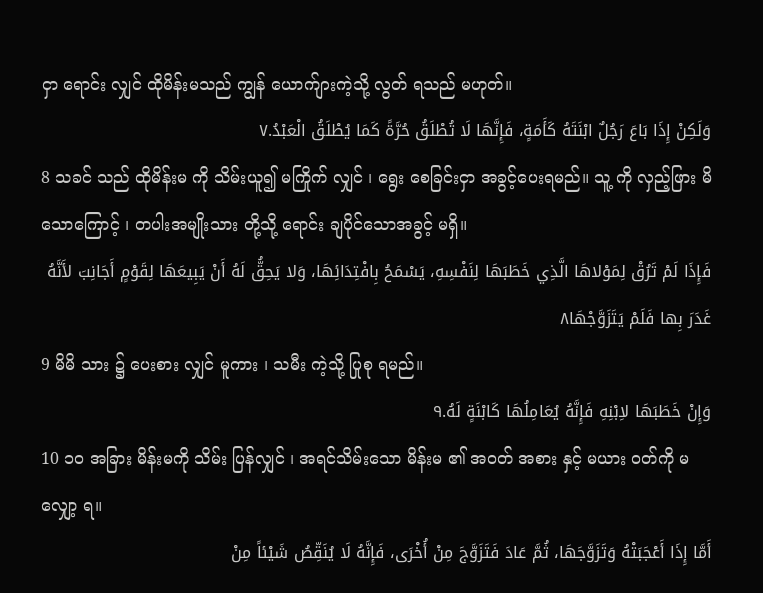ငှာ ရောင်း လျှင် ထိုမိန်းမသည် ကျွန် ယောက်ျားကဲ့သို့ လွတ် ရသည် မဟုတ်။
وَلَكِنْ إِذَا بَاعَ رَجُلٌ ابْنَتَهُ كَأَمَةٍ، فَإِنَّهَا لَا تُطْلَقُ حُرَّةً كَمَا يُطْلَقُ الْعَبْدُ.٧
8 သခင် သည် ထိုမိန်းမ ကို သိမ်းယူ၍ မကြိုက် လျှင် ၊ ရွေး စေခြင်းငှာ အခွင့်ပေးရမည်။ သူ့ ကို လှည့်ဖြား မိ သောကြောင့် ၊ တပါးအမျိုးသား တို့သို့ ရောင်း ချပိုင်သောအခွင့် မရှိ။
فَإِذَا لَمْ تَرُقْ لِمَوْلاهَا الَّذِي خَطَبَهَا لِنَفْسِهِ، يَسْمَحُ بِافْتِدَائِهَا، وَلا يَحِقُّ لَهُ أَنْ يَبِيعَهَا لِقَوْمٍ أَجَانِبَ لأَنَّهُ غَدَرَ بِها فَلَمْ يَتَزَوَّجْهَا٨
9 မိမိ သား ၌ ပေးစား လျှင် မူကား ၊ သမီး ကဲ့သို့ ပြုစု ရမည်။
وَإِنْ خَطَبَهَا لاِبْنِهِ فَإِنَّهُ يُعَامِلُهَا كَابْنَةٍ لَهُ.٩
10 ၁၀ အခြား မိန်းမကို သိမ်း ပြန်လျှင် ၊ အရင်သိမ်းသော မိန်းမ ၏ အဝတ် အစား နှင့် မယား ဝတ်ကို မ လျှော့ ရ။
أَمَّا إِذَا أَعْجَبَتْهُ وَتَزَوَّجَهَا، ثُمَّ عَادَ فَتَزَوَّجَ مِنْ أُخْرَى، فَإِنَّهُ لَا يُنَقِّصُ شَيْئاً مِنْ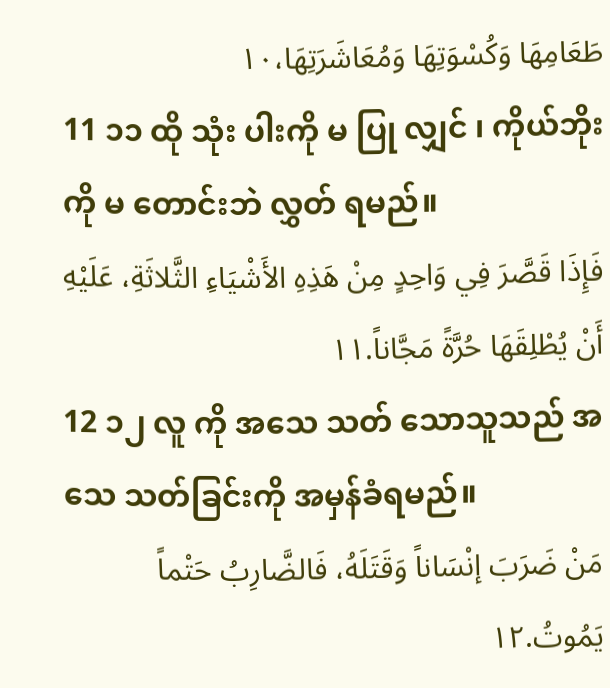طَعَامِهَا وَكُسْوَتِهَا وَمُعَاشَرَتِهَا،١٠
11 ၁၁ ထို သုံး ပါးကို မ ပြု လျှင် ၊ ကိုယ်ဘိုး ကို မ တောင်းဘဲ လွှတ် ရမည်။
فَإِذَا قَصَّرَ فِي وَاحِدٍ مِنْ هَذِهِ الأَشْيَاءِ الثَّلاثَةِ، عَلَيْهِ أَنْ يُطْلِقَهَا حُرَّةً مَجَّاناً.١١
12 ၁၂ လူ ကို အသေ သတ် သောသူသည် အသေ သတ်ခြင်းကို အမှန်ခံရမည်။
مَنْ ضَرَبَ إنْسَاناً وَقَتَلَهُ، فَالضَّارِبُ حَتْماً يَمُوتُ.١٢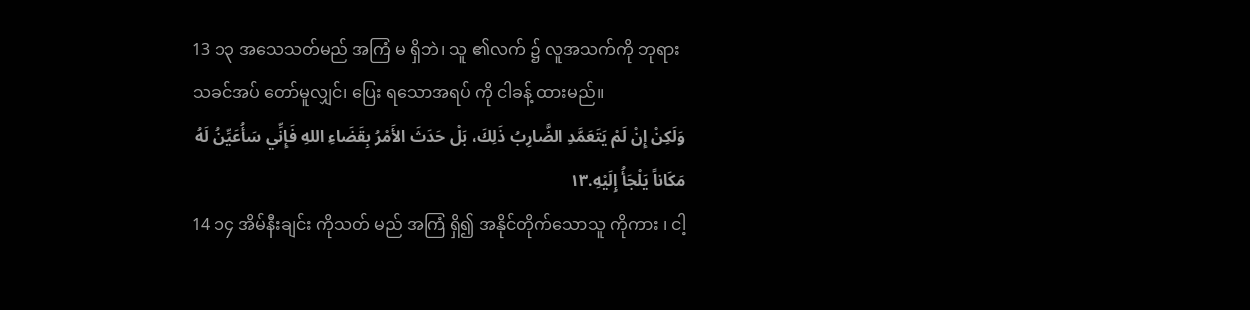13 ၁၃ အသေသတ်မည် အကြံ မ ရှိဘဲ၊ သူ ၏လက် ၌ လူအသက်ကို ဘုရား သခင်အပ် တော်မူလျှင်၊ ပြေး ရသောအရပ် ကို ငါခန့် ထားမည်။
وَلَكِنْ إِنْ لَمْ يَتَعَمَّدِ الضَّارِبُ ذَلِكَ، بَلْ حَدَثَ الأَمْرُ بِقَضَاءِ اللهِ فَإِنِّي سَأُعَيِّنُ لَهُ مَكَاناً يَلْجَأُ إِلَيْهِ.١٣
14 ၁၄ အိမ်နီးချင်း ကိုသတ် မည် အကြံ ရှိ၍ အနိုင်တိုက်သောသူ ကိုကား ၊ ငါ့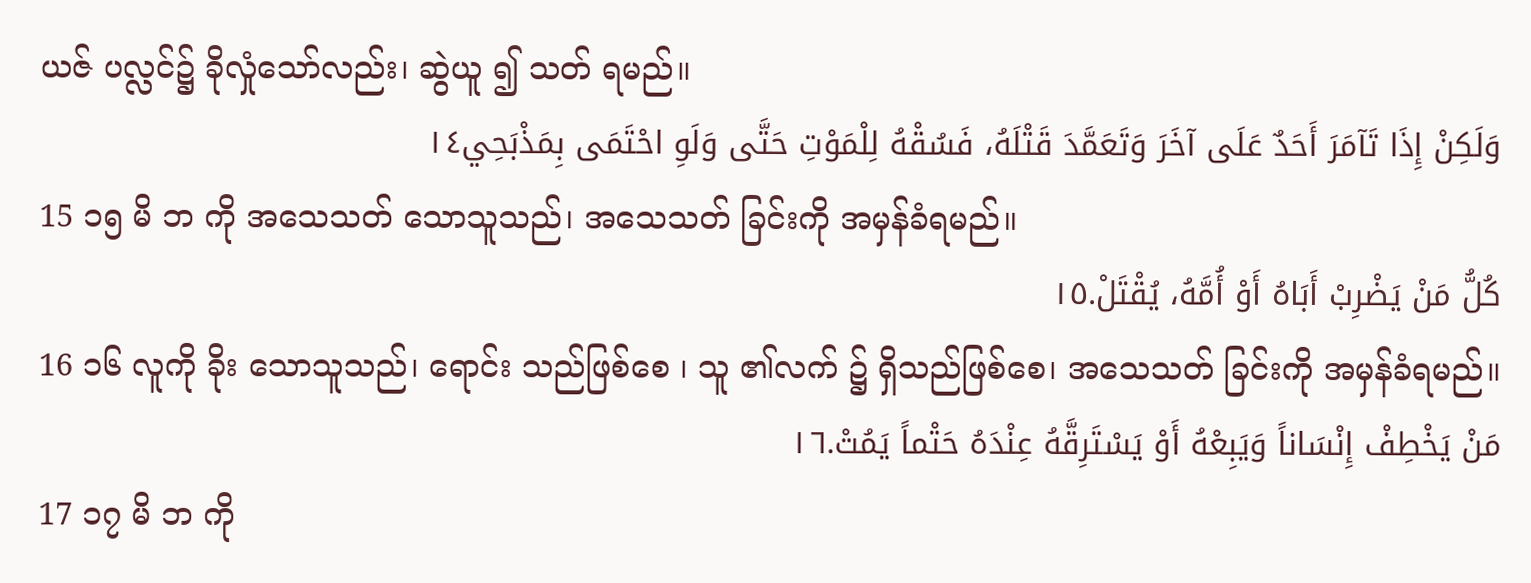ယဇ် ပလ္လင်၌ ခိုလှုံသော်လည်း၊ ဆွဲယူ ၍ သတ် ရမည်။
وَلَكِنْ إِذَا تَآمَرَ أَحَدٌ عَلَى آخَرَ وَتَعَمَّدَ قَتْلَهُ، فَسُقْهُ لِلْمَوْتِ حَتَّى وَلَوِ احْتَمَى بِمَذْبَحِي١٤
15 ၁၅ မိ ဘ ကို အသေသတ် သောသူသည်၊ အသေသတ် ခြင်းကို အမှန်ခံရမည်။
كُلُّ مَنْ يَضْرِبْ أَبَاهُ أَوْ أُمَّهُ، يُقْتَلْ.١٥
16 ၁၆ လူကို ခိုး သောသူသည်၊ ရောင်း သည်ဖြစ်စေ ၊ သူ ၏လက် ၌ ရှိသည်ဖြစ်စေ၊ အသေသတ် ခြင်းကို အမှန်ခံရမည်။
مَنْ يَخْطِفْ إِنْسَاناً وَيَبِعْهُ أَوْ يَسْتَرِقَّهُ عِنْدَهُ حَتْماً يَمُتْ.١٦
17 ၁၇ မိ ဘ ကို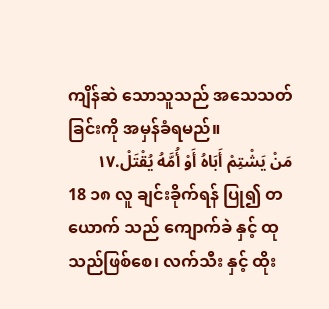ကျိန်ဆဲ သောသူသည် အသေသတ် ခြင်းကို အမှန်ခံရမည်။
مَنْ يَشْتِمْ أَبَاهُ أَوْ أُمَّهُ يُقْتَلْ.١٧
18 ၁၈ လူ ချင်းခိုက်ရန် ပြု၍ တယောက် သည် ကျောက်ခဲ နှင့် ထု သည်ဖြစ်စေ၊ လက်သီး နှင့် ထိုး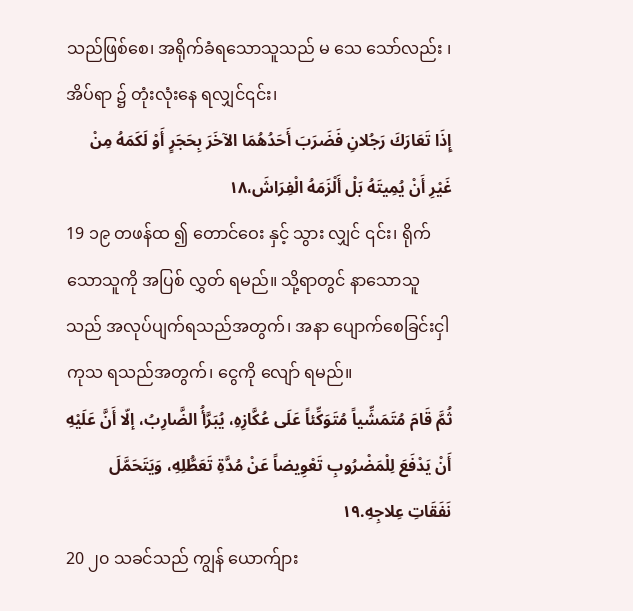သည်ဖြစ်စေ၊ အရိုက်ခံရသောသူသည် မ သေ သော်လည်း ၊ အိပ်ရာ ၌ တုံးလုံးနေ ရလျှင်၎င်း၊
إِذَا تَعَارَكَ رَجُلانِ فَضَرَبَ أَحَدُهُمَا الآخَرَ بِحَجَرٍ أَوْ لَكَمَهُ مِنْ غَيْرِ أَنْ يُمِيتَهُ بَلْ أَلْزَمَهُ الْفِرَاشَ،١٨
19 ၁၉ တဖန်ထ ၍ တောင်ဝေး နှင့် သွား လျှင် ၎င်း၊ ရိုက်သောသူကို အပြစ် လွှတ် ရမည်။ သို့ရာတွင် နာသောသူသည် အလုပ်ပျက်ရသည်အတွက်၊ အနာ ပျောက်စေခြင်းငှါ ကုသ ရသည်အတွက်၊ ငွေကို လျော် ရမည်။
ثُمَّ قَامَ مُتَمَشِّياً مُتَوَكِّئاً عَلَى عُكَّازِهِ، يُبَرَّأُ الضَّارِبُ، إلّا أَنَّ عَلَيْهِ أَنْ يَدْفَعَ لِلْمَضْرُوبِ تَعْوِيضاً عَنْ مُدَّةِ تَعَطُّلِهِ، وَيَتَحَمَّلَ نَفَقَاتِ عِلاجِهِ.١٩
20 ၂၀ သခင်သည် ကျွန် ယောက်ျား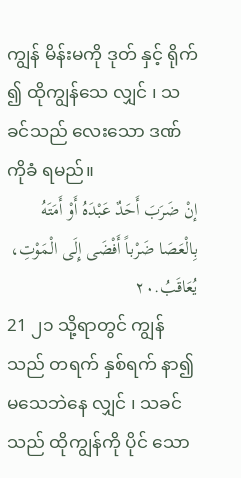ကျွန် မိန်းမကို ဒုတ် နှင့် ရိုက် ၍ ထိုကျွန်သေ လျှင် ၊ သခင်သည် လေးသော ဒဏ် ကိုခံ ရမည်။
إنْ ضَرَبَ أَحَدٌ عَبْدَهُ أَوْ أَمَتَهُ بِالْعَصَا ضَرْباً أَفْضَى إِلَى الْمَوْتِ، يُعَاقَبُ.٢٠
21 ၂၁ သို့ရာတွင် ကျွန်သည် တရက် နှစ်ရက် နာ၍ မသေဘဲနေ လျှင် ၊ သခင်သည် ထိုကျွန်ကို ပိုင် သော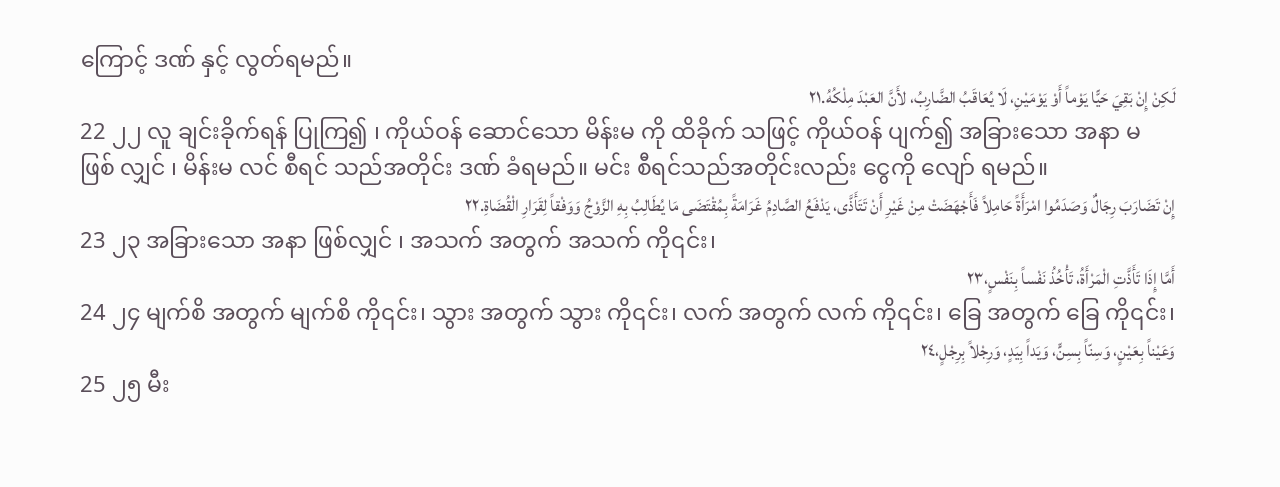ကြောင့် ဒဏ် နှင့် လွတ်ရမည်။
لَكِنْ إِنْ بَقِيَ حَيًّا يَوْماً أَوْ يَوْمَيْنِ، لَا يُعَاقَبُ الضَّارِبُ، لأَنَّ العَبْدَ مِلْكُهُ.٢١
22 ၂၂ လူ ချင်းခိုက်ရန် ပြုကြ၍ ၊ ကိုယ်ဝန် ဆောင်သော မိန်းမ ကို ထိခိုက် သဖြင့် ကိုယ်ဝန် ပျက်၍ အခြားသော အနာ မ ဖြစ် လျှင် ၊ မိန်းမ လင် စီရင် သည်အတိုင်း ဒဏ် ခံရမည်။ မင်း စီရင်သည်အတိုင်းလည်း ငွေကို လျော် ရမည်။
إِنْ تَضَارَبَ رِجَالٌ وَصَدَمُوا امْرَأَةً حَامِلاً فَأَجْهَضَتْ مِنْ غَيْرِ أَنْ تَتَأَذَّى، يَدْفَعُ الصَّادِمُ غَرَامَةً بِمُقْتَضَى مَا يُطَالِبُ بِهِ الزَّوْجُ وَوَفْقاً لِقَرَارِ الْقُضَاةِ.٢٢
23 ၂၃ အခြားသော အနာ ဖြစ်လျှင် ၊ အသက် အတွက် အသက် ကို၎င်း၊
أَمَّا إِذَا تَأَذَّتِ الْمَرْأَةُ، تَأْخُذُ نَفْساً بِنَفْسٍ،٢٣
24 ၂၄ မျက်စိ အတွက် မျက်စိ ကို၎င်း၊ သွား အတွက် သွား ကို၎င်း၊ လက် အတွက် လက် ကို၎င်း၊ ခြေ အတွက် ခြေ ကို၎င်း၊
وَعَيْناً بِعَيْنٍ، وَسِنّاً بِسِنٍّ، وَيَداً بِيَدٍ، وَرِجْلاً بِرِجْلٍ،٢٤
25 ၂၅ မီး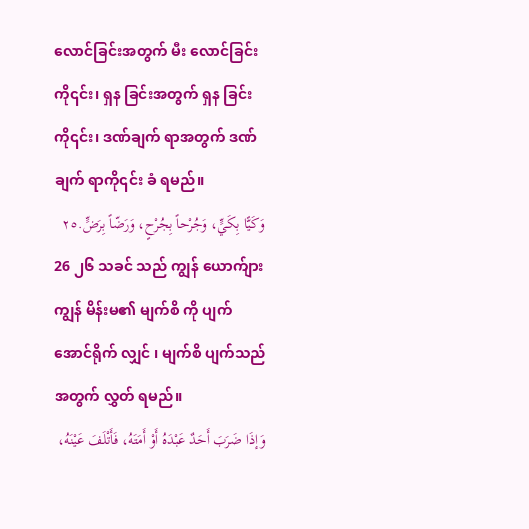လောင်ခြင်းအတွက် မီး လောင်ခြင်းကို၎င်း၊ ရှန ခြင်းအတွက် ရှန ခြင်းကို၎င်း၊ ဒဏ်ချက် ရာအတွက် ဒဏ်ချက် ရာကို၎င်း ခံ ရမည်။
وَكَيًّا بِكَيٍّ، وَجُرْحاً بِجُرْحٍ، وَرَضّاً بِرَضٍّ.٢٥
26 ၂၆ သခင် သည် ကျွန် ယောက်ျား ကျွန် မိန်းမ၏ မျက်စိ ကို ပျက် အောင်ရိုက် လျှင် ၊ မျက်စိ ပျက်သည်အတွက် လွှတ် ရမည်။
وَإذَا ضَرَبَ أَحَدٌ عَبْدَهُ أَوْ أَمَتَهُ، فَأَتْلَفَ عَيْنَهُ،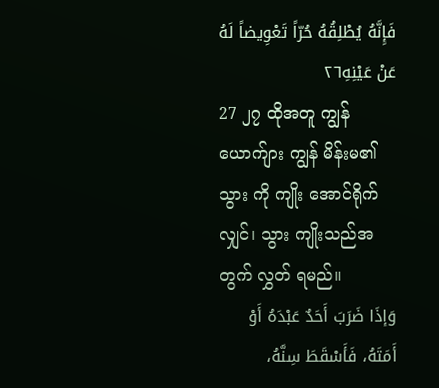فَإِنَّهُ يُطْلِقُهُ حُرّاً تَعْوِيضاً لَهُ عَنْ عَيْنِهِ٢٦
27 ၂၇ ထိုအတူ ကျွန် ယောက်ျား ကျွန် မိန်းမ၏ သွား ကို ကျိုး အောင်ရိုက်လျှင်၊ သွား ကျိုးသည်အတွက် လွှတ် ရမည်။
وَإذَا ضَرَبَ أَحَدٌ عَبْدَهُ أَوْ أَمَتَهُ، فَأَسْقَطَ سِنَّهُ،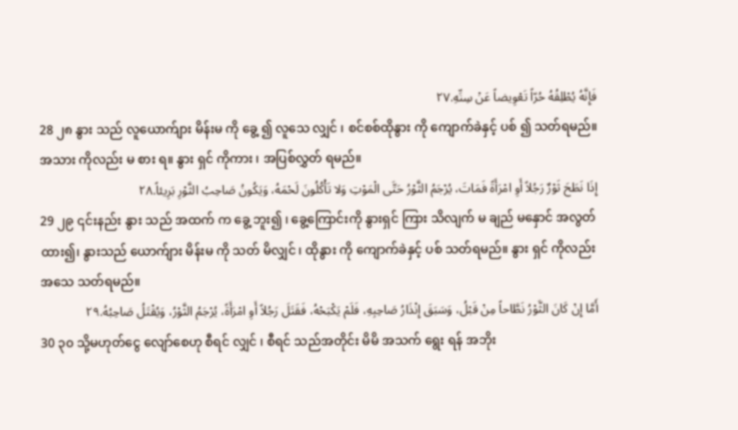فَإِنَّهُ يُطْلِقُهُ حُرّاً تَعْوِيضاً عَنْ سِنِّهِ.٢٧
28 ၂၈ နွား သည် လူယောက်ျား မိန်းမ ကို ခွေ့ ၍ လူသေ လျှင် ၊ စင်စစ်ထိုနွား ကို ကျောက်ခဲနှင့် ပစ် ၍ သတ်ရမည်။ အသား ကိုလည်း မ စား ရ။ နွား ရှင် ကိုကား ၊ အပြစ်လွှတ် ရမည်။
إِذَا نَطَحَ ثَوْرٌ رَجُلاً أَوِ امْرَأَةً فَمَاتَ، يُرْجَمُ الثَّوْرُ حَتَّى الْمَوْتِ وَلا تَأْكُلُونَ لَحْمَهُ، وَيَكُونُ صَاحِبُ الثَّوْرِ بَرِيئاً.٢٨
29 ၂၉ ၎င်းနည်း နွား သည် အထက် က ခွေ့ ဘူး၍ ၊ ခွေ့ကြောင်းကို နွားရှင် ကြား သိလျက် မ ချည် မနှောင် အလွတ်ထား၍၊ နွားသည် ယောက်ျား မိန်းမ ကို သတ် မိလျှင် ၊ ထိုနွား ကို ကျောက်ခဲနှင့် ပစ် သတ်ရမည်။ နွား ရှင် ကိုလည်း အသေ သတ်ရမည်။
أَمَّا إِنْ كَانَ الثَّوْرُ نَطَّاحاً مِنْ قَبْلُ، وَسَبَقَ إِنْذَارُ صَاحِبِهِ، فَلَمْ يَكْبَحْهُ، فَقَتَلَ رَجُلاً أَوِ امْرَأَةً، يُرْجَمُ الثَّوْرُ، وَيُقْتَلُ صَاحِبُهُ.٢٩
30 ၃၀ သို့မဟုတ်ငွေ လျော်စေဟု စီရင် လျှင် ၊ စီရင် သည်အတိုင်း မိမိ အသက် ရွေး ရန် အဘိုး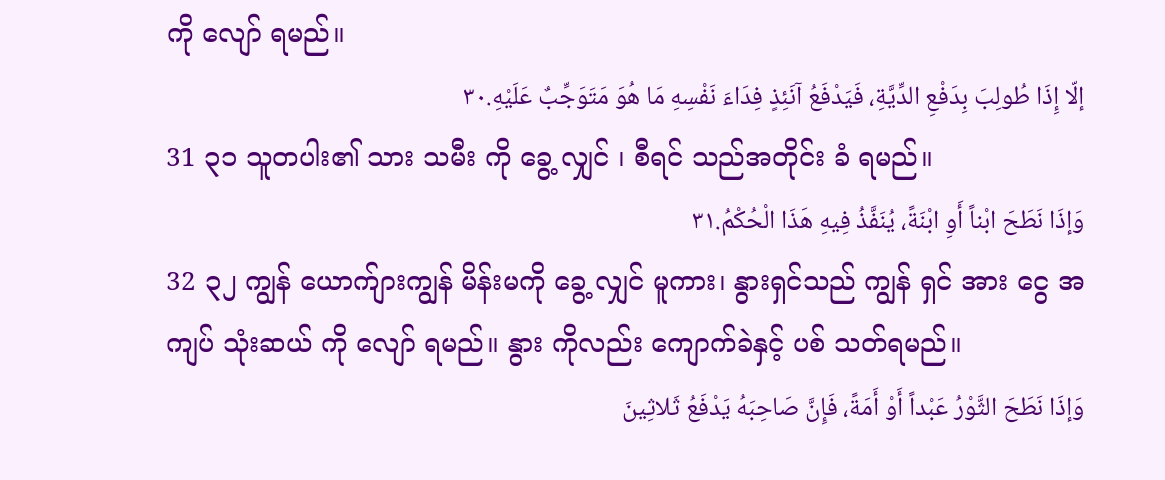ကို လျော် ရမည်။
إلّا إِذَا طُولِبَ بِدَفْعِ الدِّيَّةِ، فَيَدْفَعُ آنَئِذٍ فِدَاءَ نَفْسِهِ مَا هُوَ مَتَوَجِّبٌ عَلَيْهِ.٣٠
31 ၃၁ သူတပါး၏ သား သမီး ကို ခွေ့ လျှင် ၊ စီရင် သည်အတိုင်း ခံ ရမည်။
وَإذَا نَطَحَ ابْناً أَوِ ابْنَةً، يُنَفَّذُ فِيهِ هَذَا الْحُكْمُ.٣١
32 ၃၂ ကျွန် ယောက်ျားကျွန် မိန်းမကို ခွေ့ လျှင် မူကား၊ နွားရှင်သည် ကျွန် ရှင် အား ငွေ အကျပ် သုံးဆယ် ကို လျော် ရမည်။ နွား ကိုလည်း ကျောက်ခဲနှင့် ပစ် သတ်ရမည်။
وَإذَا نَطَحَ الثَّوْرُ عَبْداً أَوْ أَمَةً، فَإِنَّ صَاحِبَهُ يَدْفَعُ ثَلاثِينَ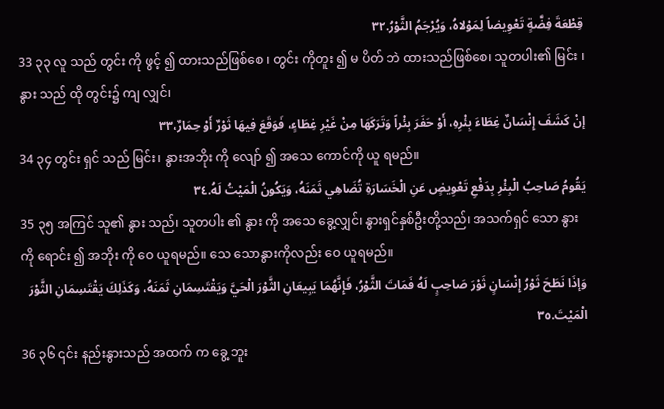قِطْعَةَ فِضَّةٍ تَعْوِيضاً لِمَوْلاهُ، وَيُرْجَمُ الثَّوْرُ.٣٢
33 ၃၃ လူ သည် တွင်း ကို ဖွင့် ၍ ထားသည်ဖြစ်စေ ၊ တွင်း ကိုတူး ၍ မ ပိတ် ဘဲ ထားသည်ဖြစ်စေ၊ သူတပါး၏ မြင်း ၊ နွား သည် ထို တွင်း၌ ကျ လျှင်၊
إنْ كَشَفَ إِنْسَانٌ غِطَاءَ بِئْرِهِ، أَوْ حَفَرَ بِئْراً وَتَرَكَهَا مِنْ غَيْرِ غِطَاءٍ، فَوَقَعَ فِيهَا ثَوْرٌ أَوْ حِمَارٌ،٣٣
34 ၃၄ တွင်း ရှင် သည် မြင်း၊ နွားအဘိုး ကို လျော် ၍ အသေ ကောင်ကို ယူ ရမည်။
يَقُومُ صَاحِبُ الْبِئْرِ بِدَفْعِ تَعْوِيضٍ عَنِ الْخَسَارَةِ تُضَاهِي ثَمَنَهُ، وَيَكُونُ الْمَيْتُ لَهُ.٣٤
35 ၃၅ အကြင် သူ၏ နွား သည်၊ သူတပါး ၏ နွား ကို အသေ ခွေ့လျှင်၊ နွားရှင်နှစ်ဦးတို့သည်၊ အသက်ရှင် သော နွား ကို ရောင်း ၍ အဘိုး ကို ဝေ ယူရမည်။ သေ သောနွားကိုလည်း ဝေ ယူရမည်။
وَإذَا نَطَحَ ثَوْرُ إِنْسَانٍ ثَوْرَ صَاحِبٍ لَهُ فَمَاتَ الثَّوْرُ، فَإِنَّهُمَا يَبِيعَانِ الثَّوْرَ الْحَيَّ وَيَقْتَسِمَانِ ثَمَنَهُ، وَكَذَلِكَ يَقْتَسِمَانِ الثَّوْرَ الْمَيْتَ.٣٥
36 ၃၆ ၎င်း နည်းနွားသည် အထက် က ခွေ့ ဘူး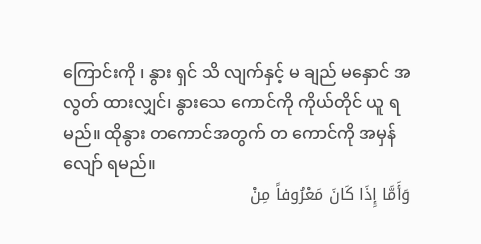ကြောင်းကို ၊ နွား ရှင် သိ လျက်နှင့် မ ချည် မနှောင် အလွတ် ထားလျှင်၊ နွားသေ ကောင်ကို ကိုယ်တိုင် ယူ ရမည်။ ထိုနွား တကောင်အတွက် တ ကောင်ကို အမှန်လျော် ရမည်။
وَأَمَّا إِذَا كَانَ مَعْرُوفاً مِنْ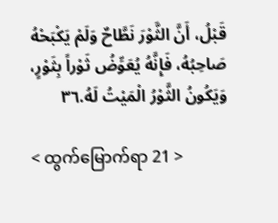قَبْلُ، أَنَّ الثَّوْرَ نَطَّاحٌ وَلَمْ يَكْبَحْهُ صَاحِبُهُ، فَإِنَّهُ يُعَوِّضُ ثَوْراً بِثَوْرٍ، وَيَكُونُ الثَّوْرُ الْمَيْتُ لَهُ.٣٦

< ထွက်မြောက်ရာ 21 >